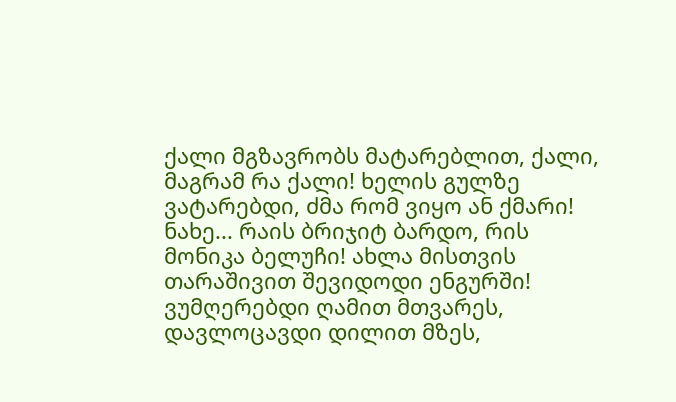ქალი მგზავრობს მატარებლით, ქალი, მაგრამ რა ქალი! ხელის გულზე ვატარებდი, ძმა რომ ვიყო ან ქმარი!
ნახე... რაის ბრიჯიტ ბარდო, რის მონიკა ბელუჩი! ახლა მისთვის თარაშივით შევიდოდი ენგურში!
ვუმღერებდი ღამით მთვარეს, დავლოცავდი დილით მზეს,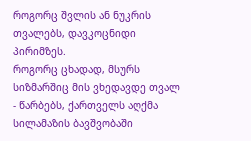როგორც შვლის ან ნუკრის თვალებს, დავკოცნიდი პირიმზეს.
როგორც ცხადად, მსურს სიზმარშიც მის ვხედავდე თვალ - წარბებს, ქართველს აღქმა სილამაზის ბავშვობაში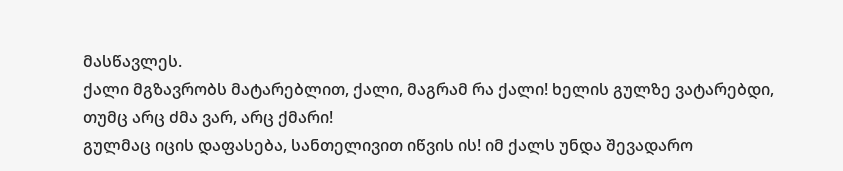მასწავლეს.
ქალი მგზავრობს მატარებლით, ქალი, მაგრამ რა ქალი! ხელის გულზე ვატარებდი, თუმც არც ძმა ვარ, არც ქმარი!
გულმაც იცის დაფასება, სანთელივით იწვის ის! იმ ქალს უნდა შევადარო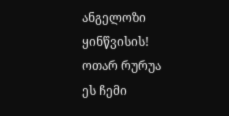ანგელოზი ყინწვისის!
ოთარ რურუა
ეს ჩემი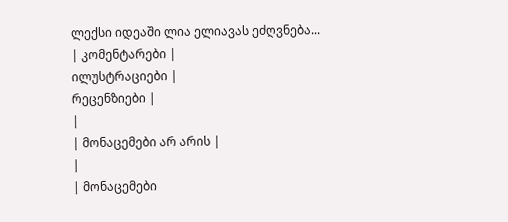ლექსი იდეაში ლია ელიავას ეძღვნება...
| კომენტარები |
ილუსტრაციები |
რეცენზიები |
|
| მონაცემები არ არის |
|
| მონაცემები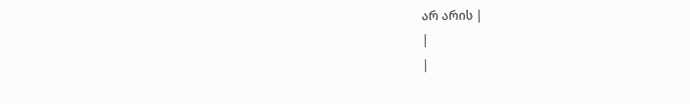არ არის |
|
|